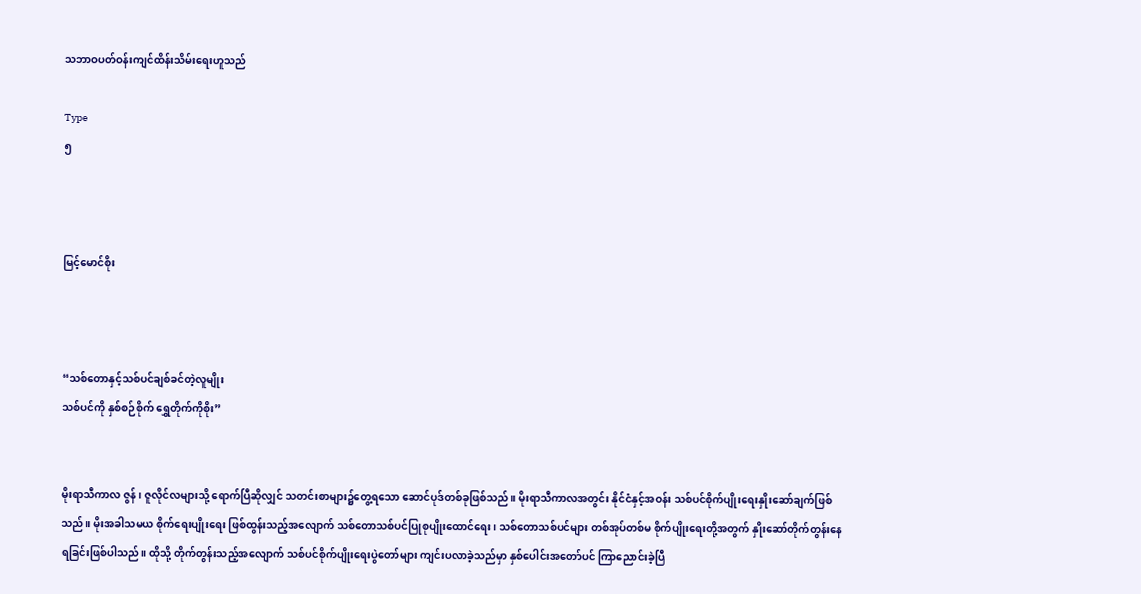သဘာဝပတ်ဝန်းကျင်ထိန်းသိမ်းရေးဟူသည်

Type
၅



မြင့်မောင်စိုး



“သစ်တောနှင့်သစ်ပင်ချစ်ခင်တဲ့လူမျိုး
သစ်ပင်ကို နှစ်စဉ်စိုက် ရွှေတိုက်ကိုစိုး”


မိုးရာသီကာလ ဇွန်၊ ဇူလိုင်လများသို့ ရောက်ပြီဆိုလျှင် သတင်းစာများ၌တွေ့ရသော ဆောင်ပုဒ်တစ်ခုဖြစ်သည်။ မိုးရာသီကာလအတွင်း နိုင်ငံနှင့်အဝန်း သစ်ပင်စိုက်ပျိုးရေးနှိုးဆော်ချက်ဖြစ်သည်။ မိုးအခါသမယ စိုက်ရေးပျိုးရေး ဖြစ်ထွန်းသည့်အလျောက် သစ်တောသစ်ပင်ပြုစုပျိုးထောင်ရေး၊ သစ်တောသစ်ပင်များ တစ်အုပ်တစ်မ စိုက်ပျိုးရေးတို့အတွက် နှိုးဆော်တိုက်တွန်းနေရခြင်းဖြစ်ပါသည်။ ထိုသို့ တိုက်တွန်းသည့်အလျောက် သစ်ပင်စိုက်ပျိုးရေးပွဲတော်များ ကျင်းပလာခဲ့သည်မှာ နှစ်ပေါင်းအတော်ပင် ကြာညောင်းခဲ့ပြီ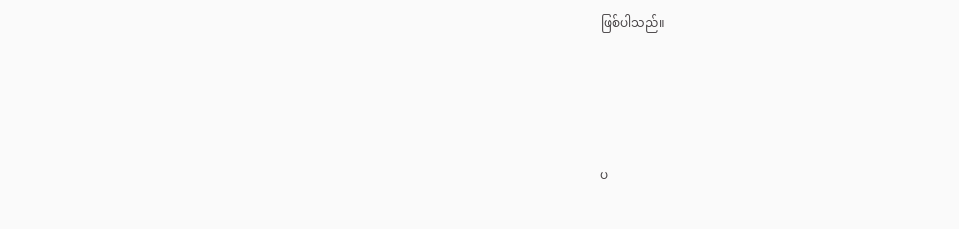ဖြစ်ပါသည်။




ပ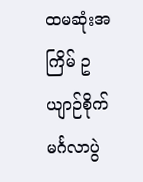ထမဆုံးအကြိမ် ဥယျာဉ်စိုက်မင်္ဂလာပွဲ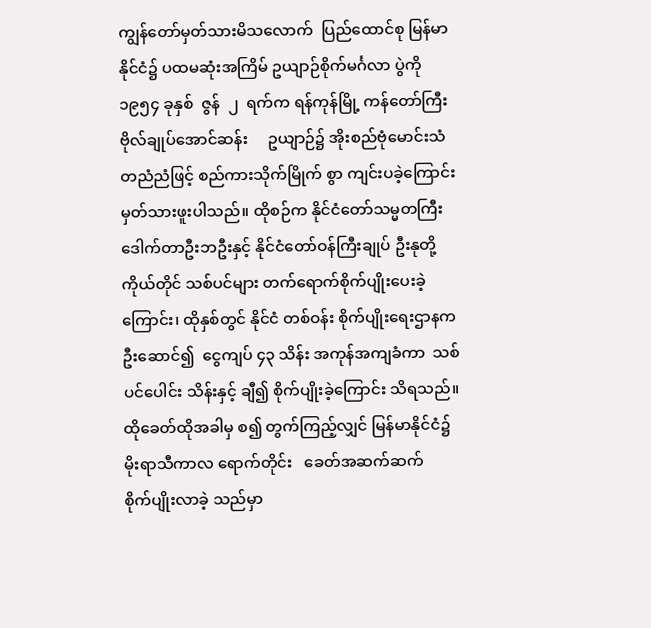ကျွန်တော်မှတ်သားမိသလောက်  ပြည်ထောင်စု မြန်မာနိုင်ငံ၌ ပထမဆုံးအကြိမ် ဥယျာဉ်စိုက်မင်္ဂလာ ပွဲကို  ၁၉၅၄ ခုနှစ်  ဇွန်  ၂  ရက်က ရန်ကုန်မြို့ ကန်တော်ကြီး     ဗိုလ်ချုပ်အောင်ဆန်း     ဥယျာဉ်၌ အိုးစည်ဗုံမောင်းသံ တညံညံဖြင့် စည်ကားသိုက်မြိုက် စွာ ကျင်းပခဲ့ကြောင်း မှတ်သားဖူးပါသည်။ ထိုစဉ်က နိုင်ငံတော်သမ္မတကြီး       ဒေါက်တာဦးဘဦးနှင့် နိုင်ငံတော်ဝန်ကြီးချုပ် ဦးနုတို့ ကိုယ်တိုင် သစ်ပင်များ တက်ရောက်စိုက်ပျိုးပေးခဲ့ကြောင်း၊ ထိုနှစ်တွင် နိုင်ငံ တစ်ဝန်း စိုက်ပျိုးရေးဌာနက  ဦးဆောင်၍  ငွေကျပ် ၄၃ သိန်း အကုန်အကျခံကာ  သစ်ပင်ပေါင်း သိန်းနှင့် ချီ၍ စိုက်ပျိုးခဲ့ကြောင်း သိရသည်။  ထိုခေတ်ထိုအခါမှ စ၍ တွက်ကြည့်လျှင် မြန်မာနိုင်ငံ၌ မိုးရာသီကာလ ရောက်တိုင်း   ခေတ်အဆက်ဆက်   စိုက်ပျိုးလာခဲ့ သည်မှာ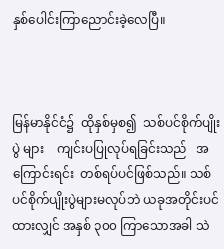နှစ်ပေါင်းကြာညောင်းခဲ့လေပြီ။



မြန်မာနိုင်ငံ၌  ထိုနှစ်မှစ၍  သစ်ပင်စိုက်ပျိုးပွဲ များ    ကျင်းပပြုလုပ်ရခြင်းသည်   အကြောင်းရင်း  တစ်ရပ်ပင်ဖြစ်သည်။ သစ်ပင်စိုက်ပျိုးပွဲများမလုပ်ဘဲ ယခုအတိုင်းပင်ထားလျှင် အနှစ် ၃၀၀ ကြာသောအခါ သဲ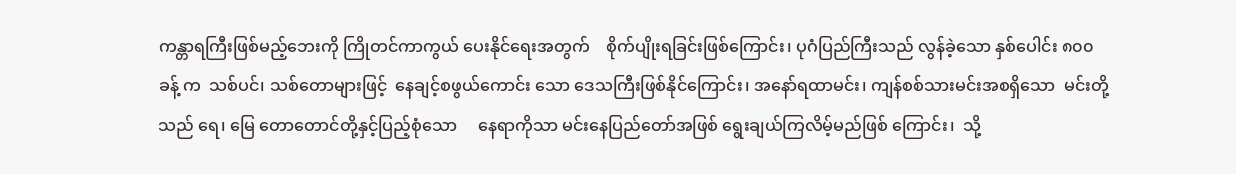ကန္တာရကြီးဖြစ်မည့်ဘေးကို ကြိုတင်ကာကွယ် ပေးနိုင်ရေးအတွက်    စိုက်ပျိုးရခြင်းဖြစ်ကြောင်း၊ ပုဂံပြည်ကြီးသည် လွန်ခဲ့သော နှစ်ပေါင်း ၈၀၀ ခန့် က  သစ်ပင်၊ သစ်တောများဖြင့်  နေချင့်စဖွယ်ကောင်း သော ဒေသကြီးဖြစ်နိုင်ကြောင်း၊ အနော်ရထာမင်း၊ ကျန်စစ်သားမင်းအစရှိသော  မင်းတို့သည် ရေ၊ မြေ တောတောင်တို့နှင့်ပြည့်စုံသော     နေရာကိုသာ မင်းနေပြည်တော်အဖြစ် ရွေးချယ်ကြလိမ့်မည်ဖြစ် ကြောင်း၊  သို့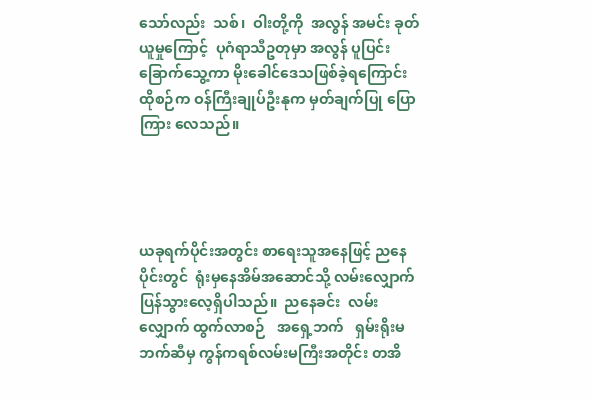သော်လည်း  သစ်၊  ဝါးတို့ကို  အလွန် အမင်း ခုတ်ယူမှု‌ကြောင့်  ပုဂံရာသီဥတုမှာ အလွန် ပူပြင်းခြောက်သွေ့ကာ မိုးခေါင်ဒေသဖြစ်ခဲ့ရကြောင်း ထိုစဉ်က ဝန်ကြီးချုပ်ဦးနုက မှတ်ချက်ပြု ပြောကြား လေသည်။




ယခုရက်ပိုင်းအတွင်း စာရေးသူအနေဖြင့် ညနေ ပိုင်းတွင်  ရုံးမှနေအိမ်အဆောင်သို့ လမ်းလျှောက် ပြန်သွားလေ့ရှိပါသည်။  ညနေခင်း  လမ်းလျှောက် ထွက်လာစဉ်   အရှေ့ဘက်   ရှမ်းရိုးမဘက်ဆီမှ ကွန်ကရစ်လမ်းမကြီးအတိုင်း တအိ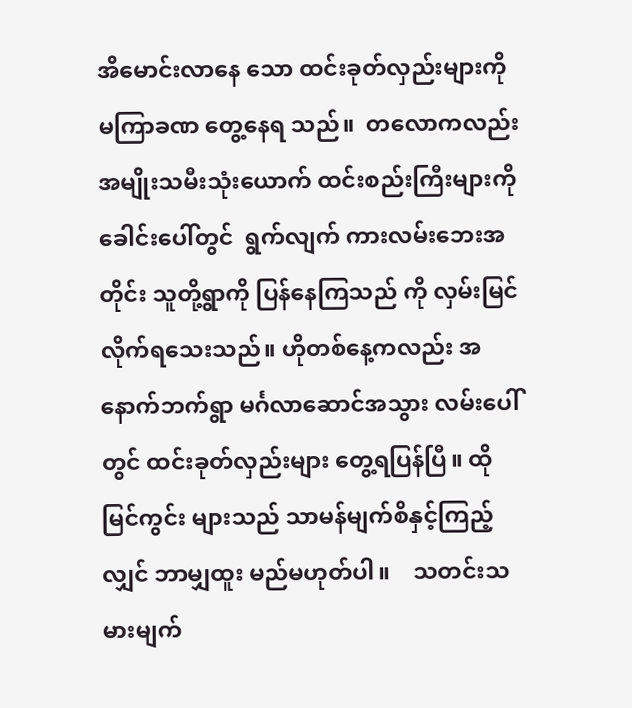အိမောင်းလာနေ သော ထင်းခုတ်လှည်းများကို မကြာခဏ တွေ့နေရ သည်။  တလောကလည်း  အမျိုးသမီးသုံးယောက် ထင်းစည်းကြီးများကို  ခေါင်းပေါ်တွင်  ရွက်လျက် ကားလမ်းဘေးအတိုင်း သူတို့ရွာကို ပြန်နေကြသည် ကို လှမ်းမြင်လိုက်ရသေးသည်။ ဟိုတစ်နေ့ကလည်း အနောက်ဘက်ရွာ မင်္ဂလာဆောင်အသွား လမ်းပေါ် တွင် ထင်းခုတ်လှည်းများ တွေ့ရပြန်ပြီ။ ထိုမြင်ကွင်း များသည် သာမန်မျက်စိနှင့်ကြည့်လျှင် ဘာမျှထူး မည်မဟုတ်ပါ။    သတင်းသမားမျက်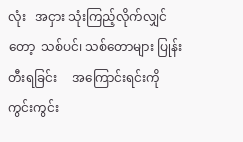လုံး   အငှား သုံးကြည့်လိုက်လျှင်တော့  သစ်ပင်၊ သစ်တောများ ပြုန်းတီးရခြင်း     အကြောင်းရင်းကို    ကွင်းကွင်း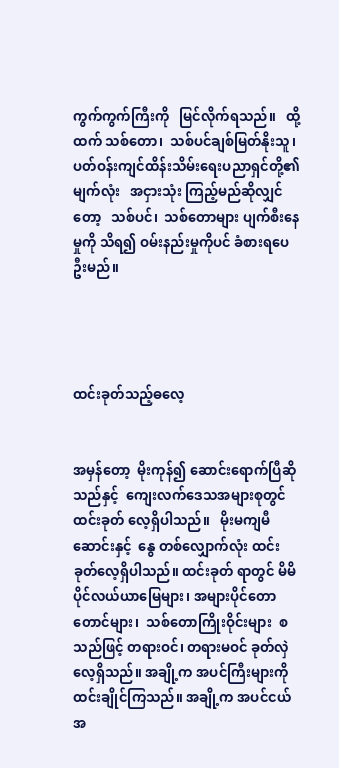ကွက်ကွက်ကြီးကို   မြင်လိုက်ရသည်။   ထို့ထက် သစ်တော၊  သစ်ပင်ချစ်မြတ်နိုးသူ၊  ပတ်ဝန်းကျင်ထိန်းသိမ်းရေးပညာရှင်တို့၏  မျက်လုံး   အငှားသုံး ကြည့်မည်ဆိုလျှင်တော့   သစ်ပင်၊  သစ်တောများ ပျက်စီးနေမှုကို သိရ၍ ဝမ်းနည်းမှုကိုပင် ခံစားရပေ ဦးမည်။




ထင်းခုတ်သည့်ဓလေ့


အမှန်တော့  မိုးကုန်၍ ဆောင်းရောက်ပြီဆို သည်နှင့်  ကျေးလက်ဒေသအများစုတွင်  ထင်းခုတ် လေ့ရှိပါသည်။   မိုးမကျမီ    ဆောင်းနှင့်  နွေ တစ်လျှောက်လုံး ထင်းခုတ်လေ့ရှိပါသည်။ ထင်းခုတ် ရာတွင် မိမိပိုင်လယ်ယာမြေများ၊ အများပိုင်တော တောင်များ၊  သစ်တောကြိုးဝိုင်းများ  စသည်ဖြင့် တရားဝင်၊ တရားမဝင် ခုတ်လှဲလေ့ရှိသည်။ အချို့က အပင်ကြီးများကို ထင်းချိုင်ကြသည်။ အချို့က အပင်ငယ် အ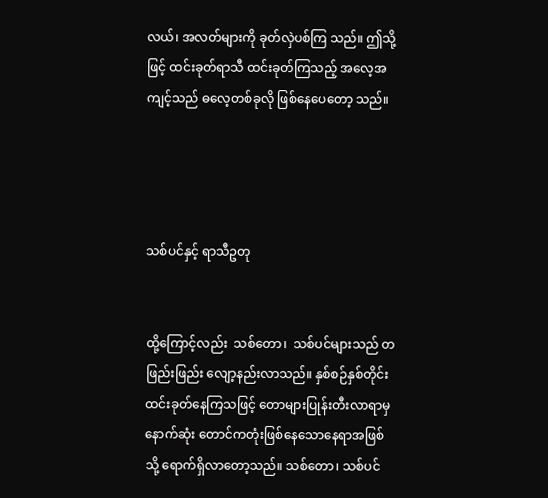လယ်၊ အလတ်များကို ခုတ်လှဲပစ်ကြ သည်။ ဤသို့ဖြင့် ထင်းခုတ်ရာသီ ထင်းခုတ်ကြသည့် အလေ့အကျင့်သည် ဓလေ့တစ်ခုလို ဖြစ်နေပေတော့ သည်။




သစ်ပင်နှင့် ရာသီဥတု


ထို့ကြောင့်လည်း  သစ်တော၊  သစ်ပင်များသည် တဖြည်းဖြည်း လျော့နည်းလာသည်။ နှစ်စဉ်နှစ်တိုင်း ထင်းခုတ်နေကြသဖြင့် တောများပြုန်းတီးလာရာမှ နောက်ဆုံး တောင်ကတုံးဖြစ်နေသောနေရာအဖြစ် သို့ ရောက်ရှိလာတော့သည်။ သစ်တော၊ သစ်ပင်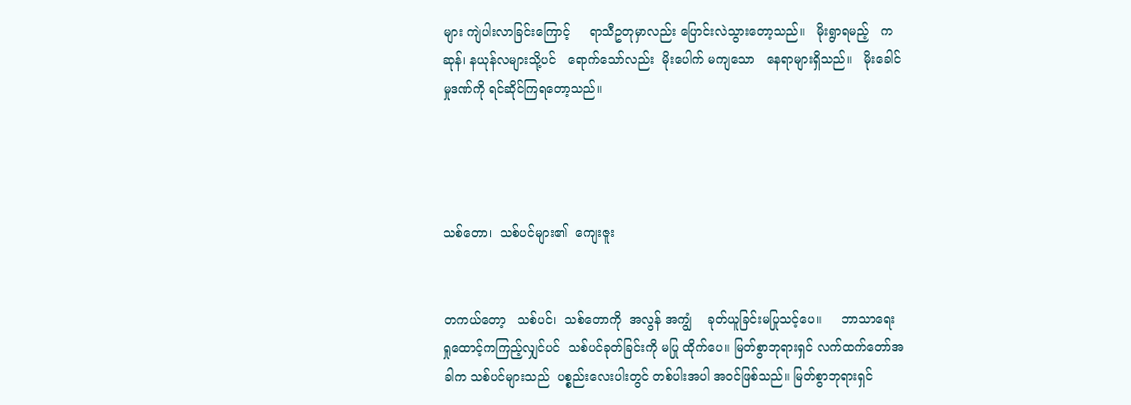များ ကျဲပါးလာခြင်းကြောင့်     ရာသီဥတုမှာလည်း ပြောင်းလဲသွားတော့သည်။   မိုးရွာရမည့်   ကဆုန်၊ နယုန်လများသို့ပင်   ရောက်သော်လည်း  မိုးပေါက် မကျသော   နေရာများရှိသည်။   မိုးခေါင်မှုဒဏ်ကို ရင်ဆိုင်ကြရတော့သည်။




သစ်တော၊  သစ်ပင်များ၏  ကျေးဇူး


တကယ်တော့   သစ်ပင်၊  သစ်တောကို  အလွန် အကျွံ    ခုတ်ယူခြင်းမပြုသင့်ပေ။     ဘာသာရေး ရှုထောင့်ကကြည့်လျှင်ပင်  သစ်ပင်ခုတ်ခြင်းကို မပြု ထိုက်ပေ။ မြတ်စွာဘုရားရှင် လက်ထက်တော်အခါက သစ်ပင်များသည်  ပစ္စည်းလေးပါးတွင် တစ်ပါးအပါ အဝင်ဖြစ်သည်။ မြတ်စွာဘုရားရှင်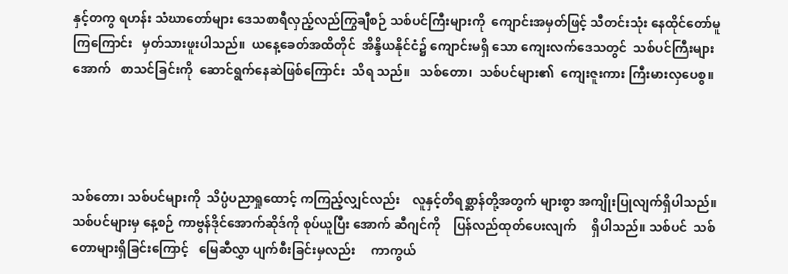နှင့်တကွ ရဟန်း သံဃာတော်များ ဒေသစာရီလှည့်လည်ကြွချီစဉ် သစ်ပင်ကြီးများကို  ကျောင်းအမှတ်ဖြင့် သီတင်းသုံး နေထိုင်တော်မူကြကြောင်း   မှတ်သားဖူးပါသည်။  ယနေ့ခေတ်အထိတိုင်  အိန္ဒိယနိုင်ငံ၌ ကျောင်းမရှိ သော ကျေးလက်ဒေသတွင်  သစ်ပင်ကြီးများအောက်   စာသင်ခြင်းကို  ဆောင်ရွက်နေဆဲဖြစ်ကြောင်း  သိရ သည်။   သစ်တော၊  သစ်ပင်များ၏  ကျေးဇူးကား ကြီးမားလှပေစွ။




သစ်တော၊ သစ်ပင်များကို  သိပ္ပံပညာရှုထောင့် ကကြည့်လျှင်လည်း    လူနှင့်တိရစ္ဆာန်တို့အတွက် များစွာ အကျိုးပြုလျက်ရှိပါသည်။   သစ်ပင်များမှ နေ့စဉ် ကာဗွန်ဒိုင်အောက်ဆိုဒ်ကို စုပ်ယူပြီး အောက် ဆီဂျင်ကို    ပြန်လည်ထုတ်ပေးလျက်     ရှိပါသည်။ သစ်ပင်  သစ်တောများရှိခြင်းကြောင့်   မြေဆီလွှာ ပျက်စီးခြင်းမှလည်း     ကာကွယ်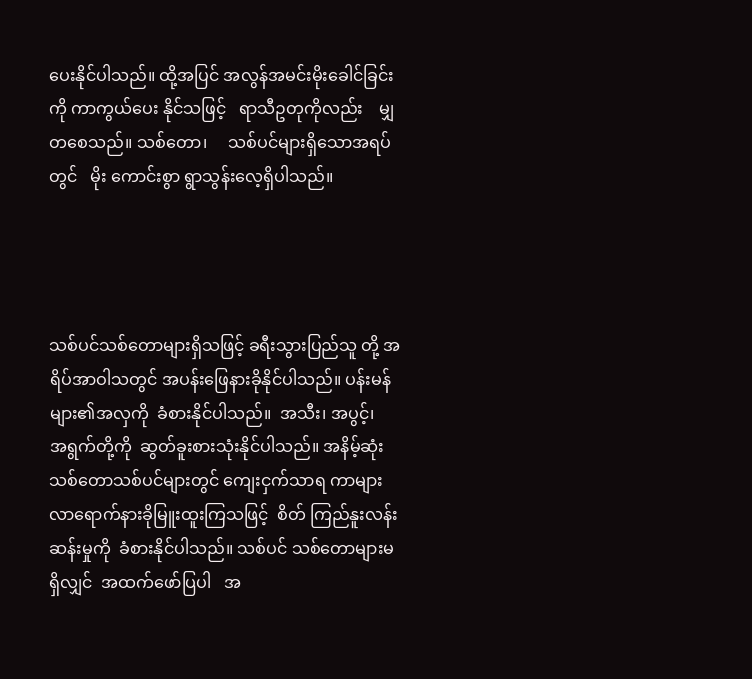ပေးနိုင်ပါသည်။ ထို့အပြင် အလွန်အမင်းမိုးခေါင်ခြင်းကို ကာကွယ်ပေး နိုင်သဖြင့်   ရာသီဥတုကိုလည်း    မျှတစေသည်။ သစ်တော၊     သစ်ပင်များရှိသောအရပ်တွင်   မိုး ကောင်းစွာ ရွာသွန်းလေ့ရှိပါသည်။




သစ်ပင်သစ်တောများရှိသဖြင့် ခရီးသွားပြည်သူ တို့ အရိပ်အာဝါသတွင် အပန်းဖြေနားခိုနိုင်ပါသည်။ ပန်းမန်များ၏အလှကို  ခံစားနိုင်ပါသည်။  အသီး၊ အပွင့်၊   အရွက်တို့ကို  ဆွတ်ခူးစားသုံးနိုင်ပါသည်။ အနိမ့်ဆုံး သစ်တောသစ်ပင်များတွင် ကျေးငှက်သာရ ကာများ   လာရောက်နားခိုမြူးထူးကြသဖြင့်  စိတ် ကြည်နူးလန်းဆန်းမှုကို  ခံစားနိုင်ပါသည်။ သစ်ပင် သစ်တောများမရှိလျှင်  အထက်ဖော်ပြပါ   အ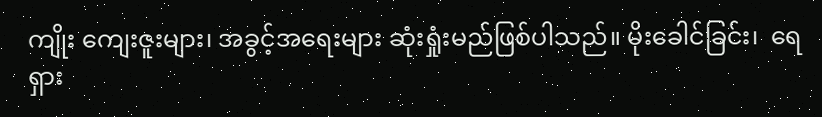ကျိုး ကျေးဇူးများ၊ အခွင့်အရေးများ ဆုံးရှုံးမည်ဖြစ်ပါသည်။ မိုးခေါင်ခြင်း၊  ရေရှား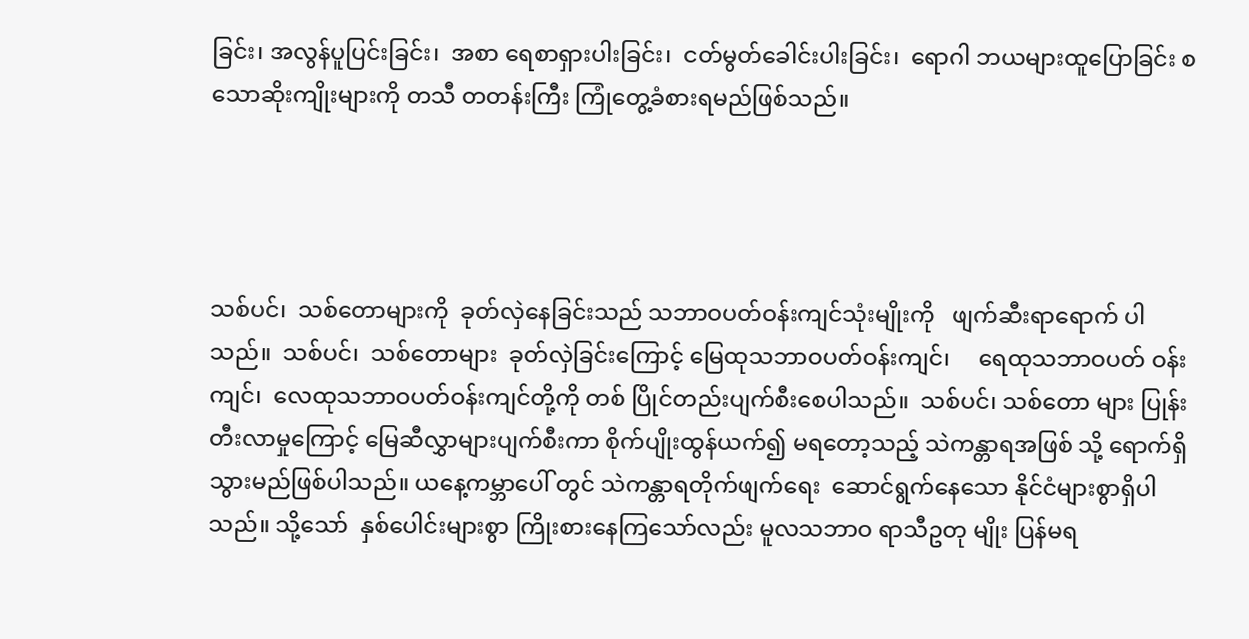ခြင်း၊ အလွန်ပူပြင်းခြင်း၊  အစာ ရေစာရှားပါးခြင်း၊  ငတ်မွတ်ခေါင်းပါးခြင်း၊  ရောဂါ ဘယများထူပြောခြင်း စသောဆိုးကျိုးများကို တသီ တတန်းကြီး ကြုံတွေ့ခံစားရမည်ဖြစ်သည်။




သစ်ပင်၊  သစ်တောများကို  ခုတ်လှဲနေခြင်းသည် သဘာဝပတ်ဝန်းကျင်သုံးမျိုးကို   ဖျက်ဆီးရာရောက် ပါသည်။  သစ်ပင်၊  သစ်တောများ  ခုတ်လှဲခြင်းကြောင့် မြေထုသဘာဝပတ်ဝန်းကျင်၊     ရေထုသဘာဝပတ် ဝန်းကျင်၊  လေထုသဘာဝပတ်ဝန်းကျင်တို့ကို တစ် ပြိုင်တည်းပျက်စီးစေပါသည်။  သစ်ပင်၊ သစ်တော များ ပြုန်းတီးလာမှုကြောင့် မြေဆီလွှာများပျက်စီးကာ စိုက်ပျိုးထွန်ယက်၍ မရတော့သည့် သဲကန္တာရအဖြစ် သို့ ရောက်ရှိသွားမည်ဖြစ်ပါသည်။ ယနေ့ကမ္ဘာပေါ် တွင် သဲကန္တာရတိုက်ဖျက်ရေး  ဆောင်ရွက်နေသော နိုင်ငံများစွာရှိပါသည်။ သို့သော်  နှစ်ပေါင်းများစွာ ကြိုးစားနေကြသော်လည်း မူလသဘာဝ ရာသီဥတု မျိုး ပြန်မရ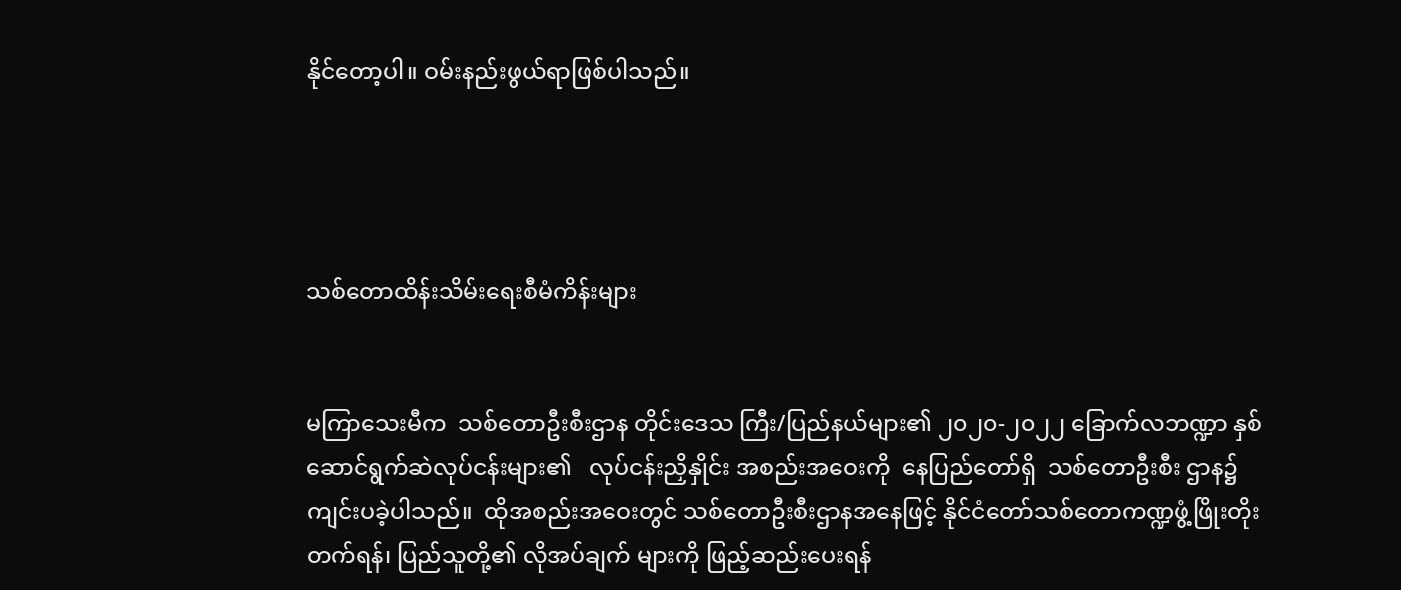နိုင်တော့ပါ။ ဝမ်းနည်းဖွယ်ရာဖြစ်ပါသည်။




သစ်တောထိန်းသိမ်းရေးစီမံကိန်းများ


မကြာသေးမီက  သစ်တောဦးစီးဌာန တိုင်းဒေသ ကြီး/ပြည်နယ်များ၏ ၂၀၂၀-၂၀၂၂ ခြောက်လဘဏ္ဍာ နှစ်   ဆောင်ရွက်ဆဲလုပ်ငန်းများ၏   လုပ်ငန်းညှိနှိုင်း အစည်းအဝေးကို  နေပြည်တော်ရှိ  သစ်တောဦးစီး ဌာန၌  ကျင်းပခဲ့ပါသည်။  ထိုအစည်းအဝေးတွင် သစ်တောဦးစီးဌာနအနေဖြင့် နိုင်ငံတော်သစ်တောကဏ္ဍဖွံ့ဖြိုးတိုးတက်ရန်၊ ပြည်သူတို့၏ လိုအပ်ချက် များကို ဖြည့်ဆည်းပေးရန်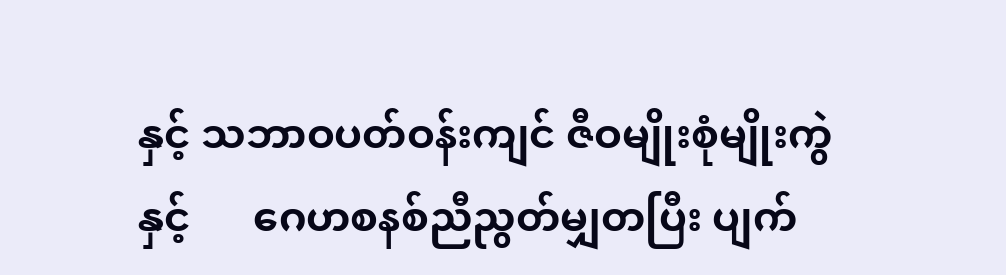နှင့် သဘာဝပတ်ဝန်းကျင် ဇီဝမျိုးစုံမျိုးကွဲနှင့်      ဂေဟစနစ်ညီညွတ်မျှတပြီး ပျက်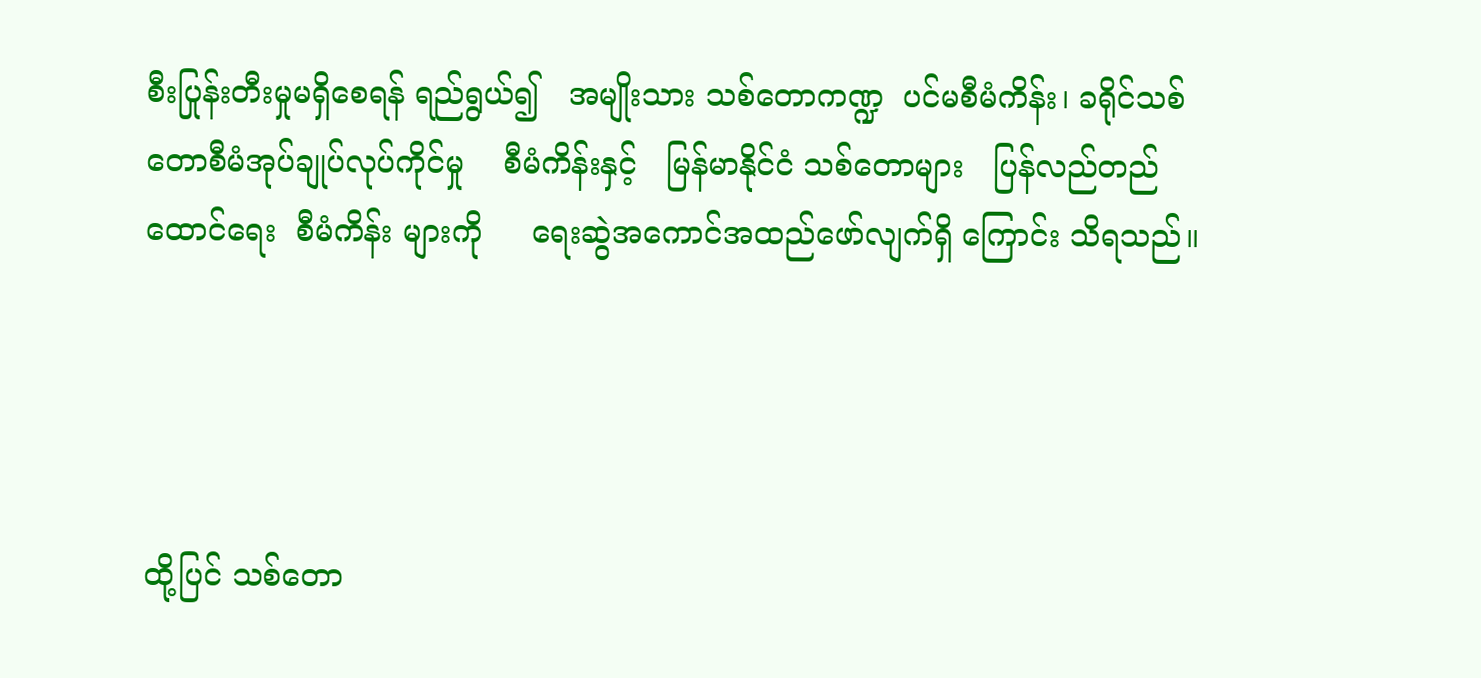စီးပြုန်းတီးမှုမရှိစေရန် ရည်ရွယ်၍   အမျိုးသား သစ်တောကဏ္ဍ  ပင်မစီမံကိန်း၊ ခရိုင်သစ်တောစီမံအုပ်ချုပ်လုပ်ကိုင်မှု    စီမံကိန်းနှင့်   မြန်မာနိုင်ငံ သစ်တောများ   ပြန်လည်တည်ထောင်ရေး  စီမံကိန်း များကို     ရေးဆွဲအကောင်အထည်ဖော်လျက်ရှိ ကြောင်း သိရသည်။




ထို့ပြင် သစ်တော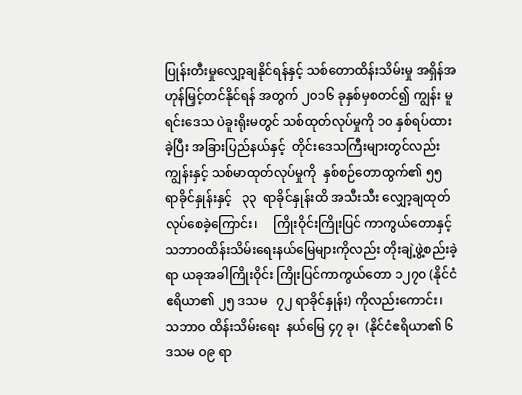ပြုန်းတီးမှုလျှော့ချနိုင်ရန်နှင့် သစ်တောထိန်းသိမ်းမှု အရှိန်အဟုန်မြှင့်တင်နိုင်ရန် အတွက် ၂၀၁၆ ခုနှစ်မှစတင်၍ ကျွန်း မူရင်းဒေသ ပဲခူးရိုးမတွင် သစ်ထုတ်လုပ်မှုကို ၁၀ နှစ်ရပ်ထားခဲ့ပြီး အခြားပြည်နယ်နှင့်  တိုင်းဒေသကြီးများတွင်လည်း ကျွန်းနှင့် သစ်မာထုတ်လုပ်မှုကို  နှစ်စဉ်တောထွက်၏ ၅၅   ရာခိုင်နှုန်းနှင့်   ၃၃  ရာခိုင်နှုန်းထိ အသီးသီး လျှော့ချထုတ်လုပ်စေခဲ့ကြောင်း၊     ကြိုးဝိုင်းကြိုးပြင် ကာကွယ်တောနှင့် သဘာဝထိန်းသိမ်းရေးနယ်မြေများကိုလည်း တိုးချဲ့ဖွဲ့စည်းခဲ့ရာ ယခုအခါကြိုးဝိုင်း ကြိုးပြင်ကာကွယ်တော ၁၂၇၀ (နိုင်ငံဧရိယာ၏ ၂၅ ဒသမ   ၇၂ ရာခိုင်နှုန်း) ကိုလည်းကောင်း၊  သဘာဝ ထိန်းသိမ်းရေး  နယ်မြေ ၄၇ ခု၊  (နိုင်ငံဧရိယာ၏ ၆ ဒသမ ဝ၉ ရာ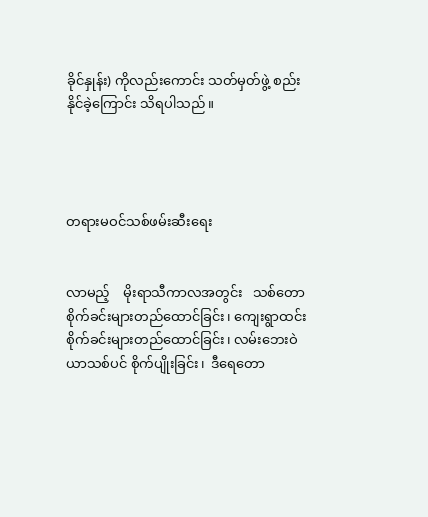ခိုင်နှုန်း) ကိုလည်းကောင်း သတ်မှတ်ဖွဲ့ စည်းနိုင်ခဲ့ကြောင်း သိရပါသည်။




တရားမဝင်သစ်ဖမ်းဆီးရေး


လာမည့်    မိုးရာသီကာလအတွင်း   သစ်တော စိုက်ခင်းများတည်ထောင်ခြင်း၊ ကျေးရွာထင်းစိုက်ခင်းများတည်ထောင်ခြင်း၊ လမ်းဘေးဝဲယာသစ်ပင် စိုက်ပျိုးခြင်း၊  ဒီရေတော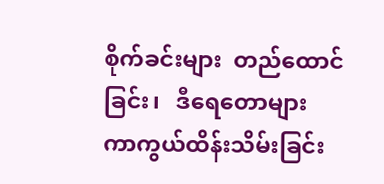စိုက်ခင်းများ  တည်ထောင် ခြင်း၊   ဒီရေတောများ  ကာကွယ်ထိန်းသိမ်းခြင်း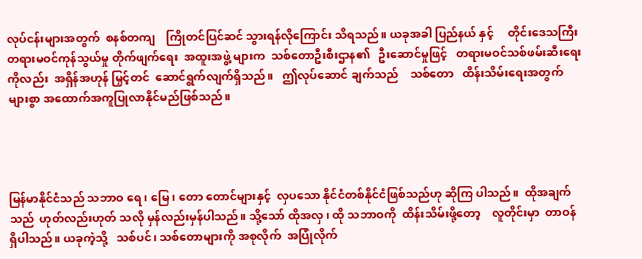လုပ်ငန်းများအတွက်  စနစ်တကျ    ကြိုတင်ပြင်ဆင် သွားရန်လိုကြောင်း သိရသည်။ ယခုအခါ ပြည်နယ် နှင့်     တိုင်းဒေသကြီး    တရားမဝင်ကုန်သွယ်မှု တိုက်ဖျက်ရေး  အထူးအဖွဲ့ များက  သစ်တောဦးစီးဌာန၏   ဦးဆောင်မှုဖြင့်   တရားမဝင်သစ်ဖမ်းဆီးရေးကိုလည်း  အရှိန်အဟုန် မြှင့်တင်  ဆောင်ရွက်လျက်ရှိသည်။   ဤလုပ်ဆောင် ချက်သည်    သစ်တော   ထိန်းသိမ်းရေးအတွက်  များစွာ အထောက်အကူပြုလာနိုင်မည်ဖြစ်သည်။




မြန်မာနိုင်ငံသည် သဘာဝ ရေ ၊ မြေ၊ တော တောင်များနှင့်  လှပသော နိုင်ငံတစ်နိုင်ငံဖြစ်သည်ဟု ဆိုကြ ပါသည်။  ထိုအချက်သည်  ဟုတ်လည်းဟုတ် သလို မှန်လည်းမှန်ပါသည်။ သို့သော် ထိုအလှ၊ ထို သဘာဝကို  ထိန်းသိမ်းဖို့တော့    လူတိုင်းမှာ  တာဝန် ရှိပါသည်။ ယခုကဲ့သို့   သစ်ပင်၊ သစ်တောများကို အစုလိုက်  အပြုံလိုက်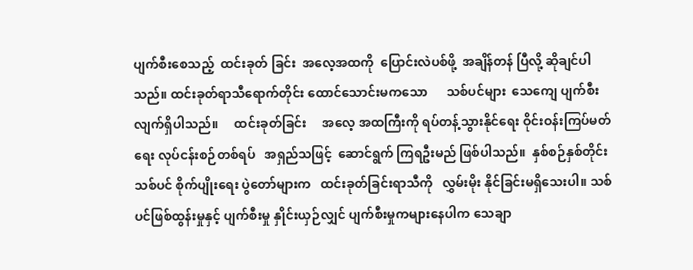ပျက်စီးစေသည့်  ထင်းခုတ် ခြင်း  အလေ့အထကို  ပြောင်းလဲပစ်ဖို့  အချိန်တန် ပြီလို့ ဆိုချင်ပါသည်။ ထင်းခုတ်ရာသီရောက်တိုင်း ထောင်သောင်းမကသော      သစ်ပင်များ  သေကျေ ပျက်စီးလျက်ရှိပါသည်။     ထင်းခုတ်ခြင်း     အလေ့ အထကြီးကို ရပ်တန့်သွားနိုင်ရေး ဝိုင်းဝန်းကြပ်မတ် ရေး လုပ်ငန်းစဉ်တစ်ရပ်   အရှည်သဖြင့်  ဆောင်ရွက် ကြရဦးမည် ဖြစ်ပါသည်။  နှစ်စဉ်နှစ်တိုင်း သစ်ပင် စိုက်ပျိုးရေး ပွဲတော်များက   ထင်းခုတ်ခြင်းရာသီကို   လွှမ်းမိုး နိုင်ခြင်းမရှိသေးပါ။ သစ်ပင်ဖြစ်ထွန်းမှုနှင့် ပျက်စီးမှု နှိုင်းယှဉ်လျှင် ပျက်စီးမှုကများနေပါက သေချာ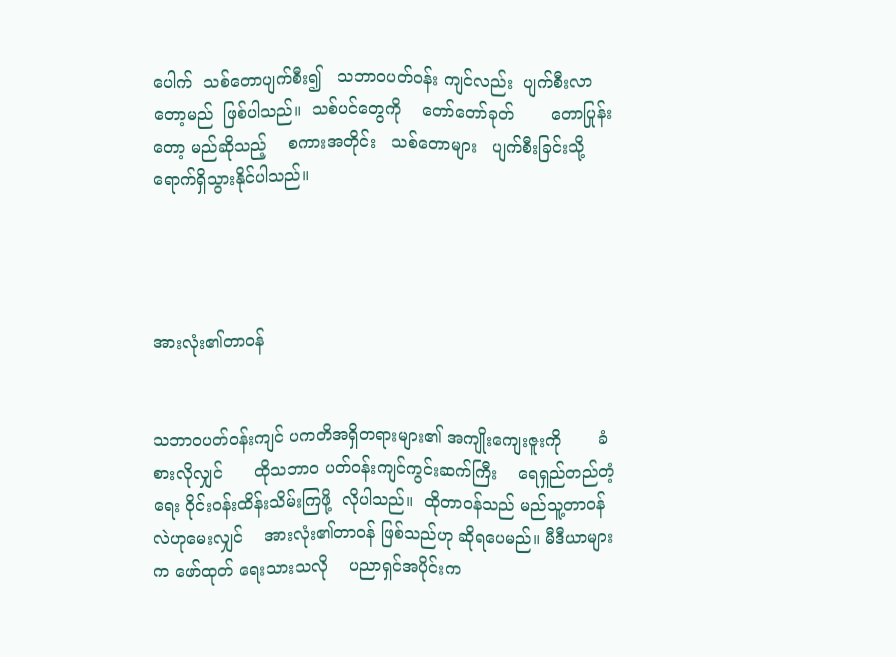ပေါက်  သစ်တောပျက်စီး၍   သဘာဝပတ်ဝန်း ကျင်လည်း  ပျက်စီးလာတော့မည်  ဖြစ်ပါသည်။  သစ်ပင်တွေကို    တော်တော်ခုတ်       တောပြုန်းတော့ မည်ဆိုသည့်    စကားအတိုင်း   သစ်တောများ   ပျက်စီးခြင်းသို့ ရောက်ရှိသွားနိုင်ပါသည်။




အားလုံး၏တာဝန်


သဘာဝပတ်ဝန်းကျင် ပကတိအရှိတရားများ၏ အကျိုးကျေးဇူးကို       ခံစားလိုလျှင်      ထိုသဘာဝ ပတ်ဝန်းကျင်ကွင်းဆက်ကြီး    ရေရှည်တည်တံ့ရေး ဝိုင်းဝန်းထိန်းသိမ်းကြဖို့  လိုပါသည်။  ထိုတာဝန်သည် မည်သူ့တာဝန်လဲဟုမေးလျှင်    အားလုံး၏တာဝန် ဖြစ်သည်ဟု ဆိုရပေမည်။ မီဒီယာများက ဖော်ထုတ် ရေးသားသလို    ပညာရှင်အပိုင်းက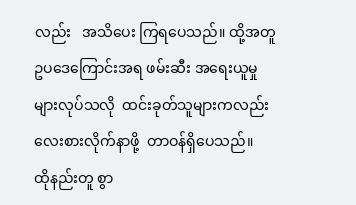လည်း   အသိပေး ကြရပေသည်။ ထို့အတူ ဥပဒေကြောင်းအရ ဖမ်းဆီး အရေးယူမှုများလုပ်သလို  ထင်းခုတ်သူများကလည်း လေးစားလိုက်နာဖို့  တာဝန်ရှိပေသည်။  ထိုနည်းတူ စွာ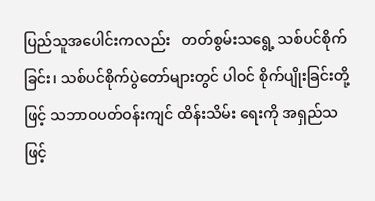ပြည်သူအပေါင်းကလည်း   တတ်စွမ်းသရွေ့ သစ်ပင်စိုက်ခြင်း၊ သစ်ပင်စိုက်ပွဲတော်များတွင် ပါဝင် စိုက်ပျိုးခြင်းတို့ဖြင့် သဘာဝပတ်ဝန်းကျင် ထိန်းသိမ်း ရေးကို အရှည်သဖြင့်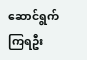ဆောင်ရွက်ကြရဦး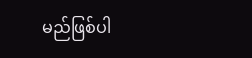မည်ဖြစ်ပါ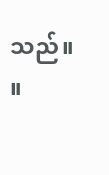သည်။        ။